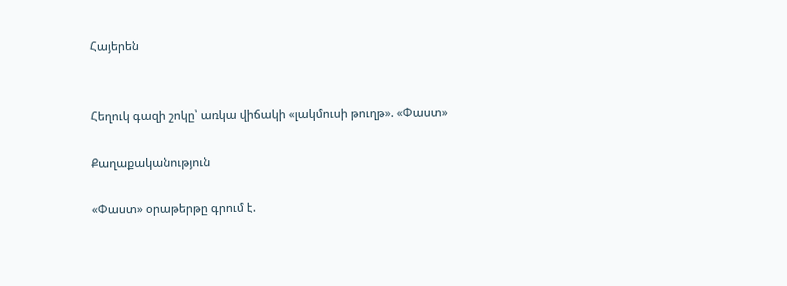Հայերեն


Հեղուկ գազի շոկը՝ առկա վիճակի «լակմուսի թուղթ». «Փաստ»

Քաղաքականություն

«Փաստ» օրաթերթը գրում է.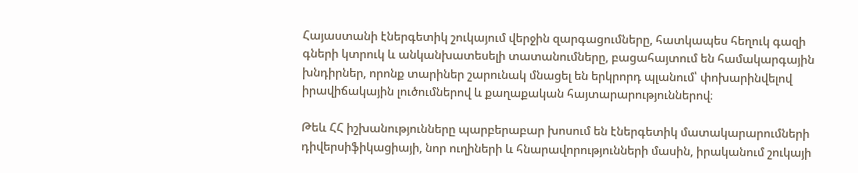Հայաստանի էներգետիկ շուկայում վերջին զարգացումները, հատկապես հեղուկ գազի գների կտրուկ և անկանխատեսելի տատանումները, բացահայտում են համակարգային խնդիրներ, որոնք տարիներ շարունակ մնացել են երկրորդ պլանում՝ փոխարինվելով իրավիճակային լուծումներով և քաղաքական հայտարարություններով։

Թեև ՀՀ իշխանությունները պարբերաբար խոսում են էներգետիկ մատակարարումների դիվերսիֆիկացիայի, նոր ուղիների և հնարավորությունների մասին, իրականում շուկայի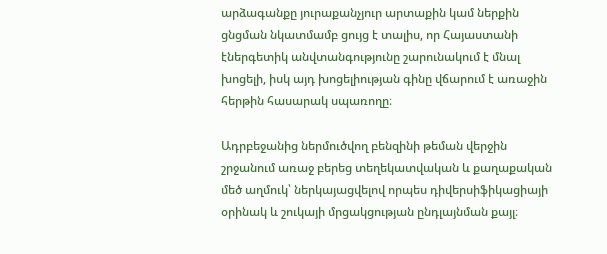արձագանքը յուրաքանչյուր արտաքին կամ ներքին ցնցման նկատմամբ ցույց է տալիս, որ Հայաստանի էներգետիկ անվտանգությունը շարունակում է մնալ խոցելի, իսկ այդ խոցելիության գինը վճարում է առաջին հերթին հասարակ սպառողը։

Ադրբեջանից ներմուծվող բենզինի թեման վերջին շրջանում առաջ բերեց տեղեկատվական և քաղաքական մեծ աղմուկ՝ ներկայացվելով որպես դիվերսիֆիկացիայի օրինակ և շուկայի մրցակցության ընդլայնման քայլ։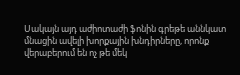Սակայն այդ աժիոտաժի ֆոնին գրեթե աննկատ մնացին ավելի խորքային խնդիրները, որոնք վերաբերում են ոչ թե մեկ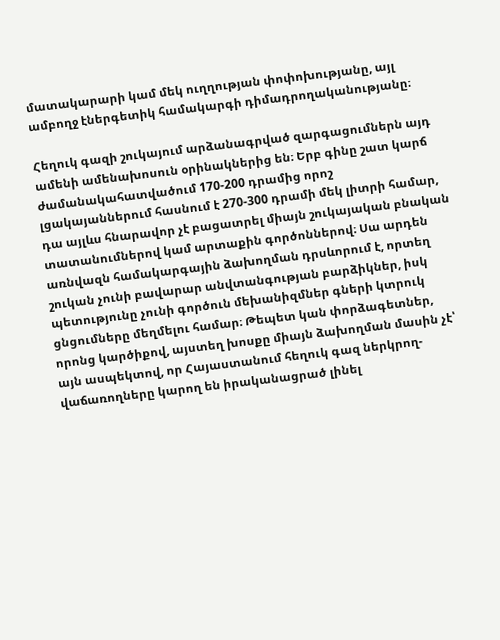մատակարարի կամ մեկ ուղղության փոփոխությանը, այլ ամբողջ էներգետիկ համակարգի դիմադրողականությանը։

Հեղուկ գազի շուկայում արձանագրված զարգացումներն այդ ամենի ամենախոսուն օրինակներից են։ Երբ գինը շատ կարճ ժամանակահատվածում 170-200 դրամից որոշ լցակայաններում հասնում է 270-300 դրամի մեկ լիտրի համար, դա այլևս հնարավոր չէ բացատրել միայն շուկայական բնական տատանումներով կամ արտաքին գործոններով։ Սա արդեն առնվազն համակարգային ձախողման դրսևորում է, որտեղ շուկան չունի բավարար անվտանգության բարձիկներ, իսկ պետությունը չունի գործուն մեխանիզմներ գների կտրուկ ցնցումները մեղմելու համար։ Թեպետ կան փորձագետներ, որոնց կարծիքով, այստեղ խոսքը միայն ձախողման մասին չէ՝ այն ասպեկտով, որ Հայաստանում հեղուկ գազ ներկրող-վաճառողները կարող են իրականացրած լինել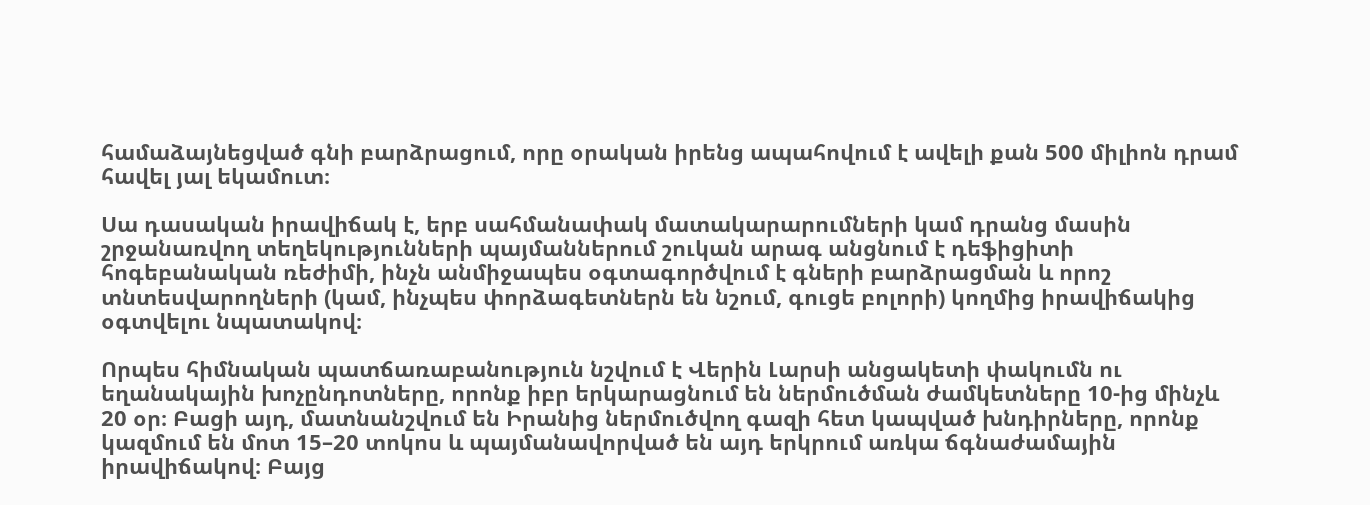համաձայնեցված գնի բարձրացում, որը օրական իրենց ապահովում է ավելի քան 500 միլիոն դրամ հավել յալ եկամուտ։

Սա դասական իրավիճակ է, երբ սահմանափակ մատակարարումների կամ դրանց մասին շրջանառվող տեղեկությունների պայմաններում շուկան արագ անցնում է դեֆիցիտի հոգեբանական ռեժիմի, ինչն անմիջապես օգտագործվում է գների բարձրացման և որոշ տնտեսվարողների (կամ, ինչպես փորձագետներն են նշում, գուցե բոլորի) կողմից իրավիճակից օգտվելու նպատակով։

Որպես հիմնական պատճառաբանություն նշվում է Վերին Լարսի անցակետի փակումն ու եղանակային խոչընդոտները, որոնք իբր երկարացնում են ներմուծման ժամկետները 10-ից մինչև 20 օր։ Բացի այդ, մատնանշվում են Իրանից ներմուծվող գազի հետ կապված խնդիրները, որոնք կազմում են մոտ 15–20 տոկոս և պայմանավորված են այդ երկրում առկա ճգնաժամային իրավիճակով։ Բայց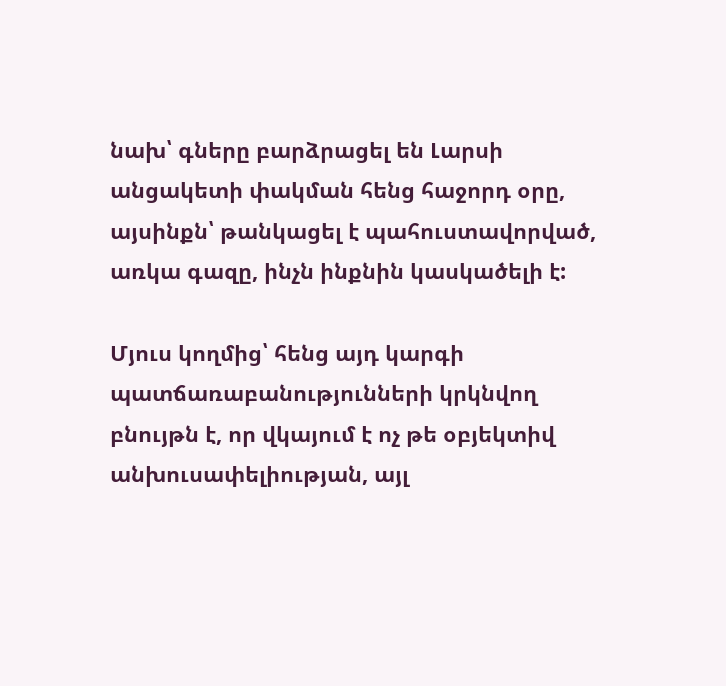նախ՝ գները բարձրացել են Լարսի անցակետի փակման հենց հաջորդ օրը, այսինքն՝ թանկացել է պահուստավորված, առկա գազը, ինչն ինքնին կասկածելի է:

Մյուս կողմից՝ հենց այդ կարգի պատճառաբանությունների կրկնվող բնույթն է, որ վկայում է ոչ թե օբյեկտիվ անխուսափելիության, այլ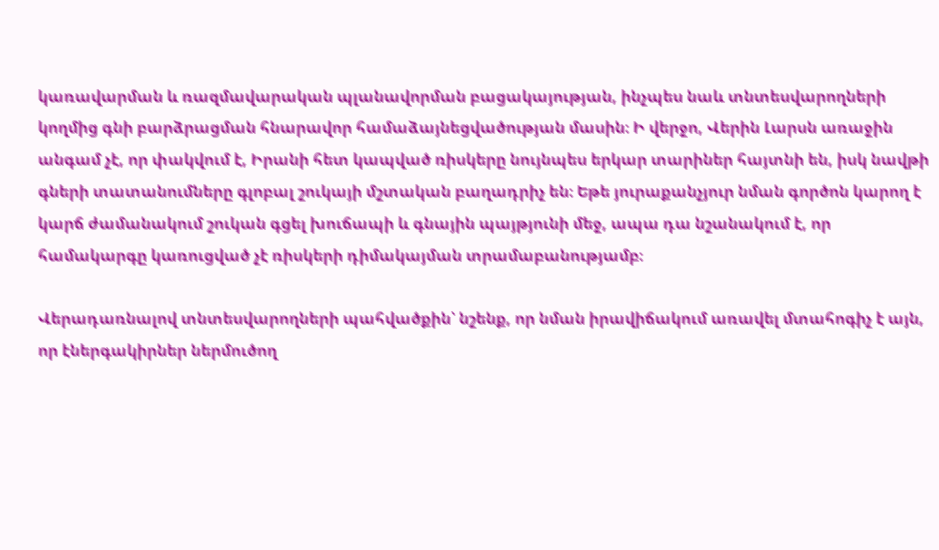կառավարման և ռազմավարական պլանավորման բացակայության, ինչպես նաև տնտեսվարողների կողմից գնի բարձրացման հնարավոր համաձայնեցվածության մասին։ Ի վերջո, Վերին Լարսն առաջին անգամ չէ, որ փակվում է, Իրանի հետ կապված ռիսկերը նույնպես երկար տարիներ հայտնի են, իսկ նավթի գների տատանումները գլոբալ շուկայի մշտական բաղադրիչ են։ Եթե յուրաքանչյուր նման գործոն կարող է կարճ ժամանակում շուկան գցել խուճապի և գնային պայթյունի մեջ, ապա դա նշանակում է, որ համակարգը կառուցված չէ ռիսկերի դիմակայման տրամաբանությամբ։

Վերադառնալով տնտեսվարողների պահվածքին՝ նշենք, որ նման իրավիճակում առավել մտահոգիչ է այն, որ էներգակիրներ ներմուծող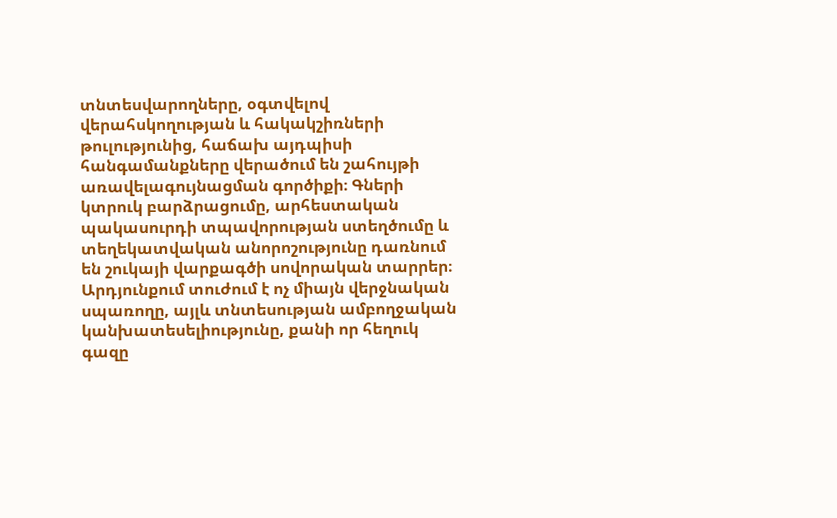տնտեսվարողները, օգտվելով վերահսկողության և հակակշիռների թուլությունից, հաճախ այդպիսի հանգամանքները վերածում են շահույթի առավելագույնացման գործիքի։ Գների կտրուկ բարձրացումը, արհեստական պակասուրդի տպավորության ստեղծումը և տեղեկատվական անորոշությունը դառնում են շուկայի վարքագծի սովորական տարրեր։ Արդյունքում տուժում է ոչ միայն վերջնական սպառողը, այլև տնտեսության ամբողջական կանխատեսելիությունը, քանի որ հեղուկ գազը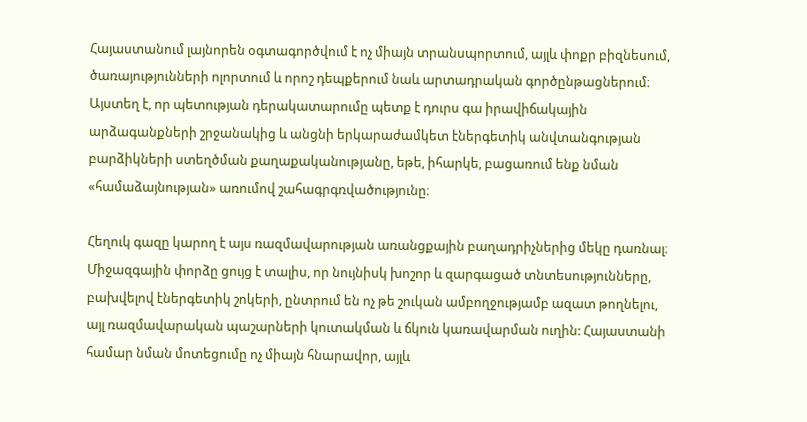Հայաստանում լայնորեն օգտագործվում է ոչ միայն տրանսպորտում, այլև փոքր բիզնեսում, ծառայությունների ոլորտում և որոշ դեպքերում նաև արտադրական գործընթացներում։ Այստեղ է, որ պետության դերակատարումը պետք է դուրս գա իրավիճակային արձագանքների շրջանակից և անցնի երկարաժամկետ էներգետիկ անվտանգության բարձիկների ստեղծման քաղաքականությանը, եթե, իհարկե, բացառում ենք նման «համաձայնության» առումով շահագրգռվածությունը։

Հեղուկ գազը կարող է այս ռազմավարության առանցքային բաղադրիչներից մեկը դառնալ։ Միջազգային փորձը ցույց է տալիս, որ նույնիսկ խոշոր և զարգացած տնտեսությունները, բախվելով էներգետիկ շոկերի, ընտրում են ոչ թե շուկան ամբողջությամբ ազատ թողնելու, այլ ռազմավարական պաշարների կուտակման և ճկուն կառավարման ուղին: Հայաստանի համար նման մոտեցումը ոչ միայն հնարավոր, այլև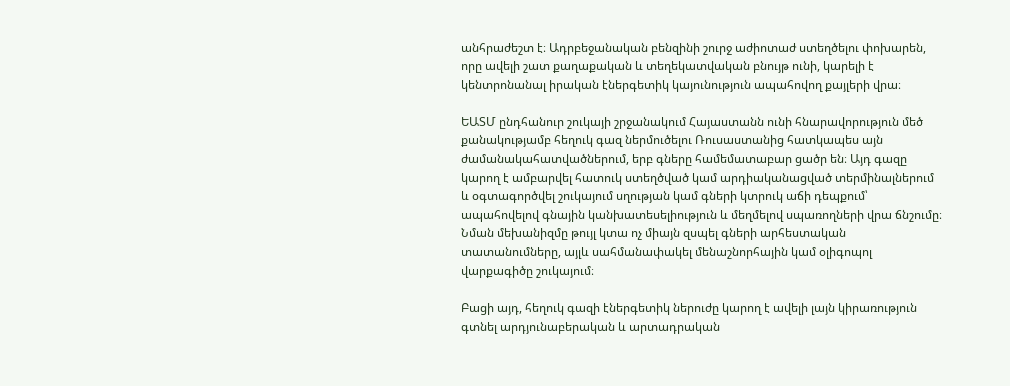անհրաժեշտ է։ Ադրբեջանական բենզինի շուրջ աժիոտաժ ստեղծելու փոխարեն, որը ավելի շատ քաղաքական և տեղեկատվական բնույթ ունի, կարելի է կենտրոնանալ իրական էներգետիկ կայունություն ապահովող քայլերի վրա։

ԵԱՏՄ ընդհանուր շուկայի շրջանակում Հայաստանն ունի հնարավորություն մեծ քանակությամբ հեղուկ գազ ներմուծելու Ռուսաստանից հատկապես այն ժամանակահատվածներում, երբ գները համեմատաբար ցածր են։ Այդ գազը կարող է ամբարվել հատուկ ստեղծված կամ արդիականացված տերմինալներում և օգտագործվել շուկայում սղության կամ գների կտրուկ աճի դեպքում՝ ապահովելով գնային կանխատեսելիություն և մեղմելով սպառողների վրա ճնշումը։ Նման մեխանիզմը թույլ կտա ոչ միայն զսպել գների արհեստական տատանումները, այլև սահմանափակել մենաշնորհային կամ օլիգոպոլ վարքագիծը շուկայում։

Բացի այդ, հեղուկ գազի էներգետիկ ներուժը կարող է ավելի լայն կիրառություն գտնել արդյունաբերական և արտադրական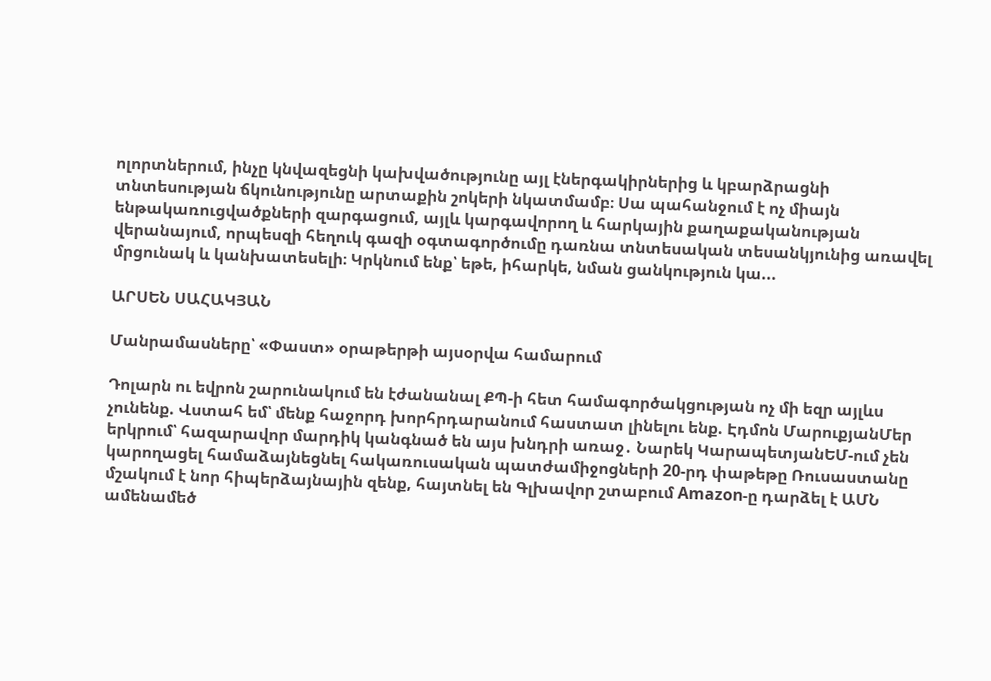ոլորտներում, ինչը կնվազեցնի կախվածությունը այլ էներգակիրներից և կբարձրացնի տնտեսության ճկունությունը արտաքին շոկերի նկատմամբ։ Սա պահանջում է ոչ միայն ենթակառուցվածքների զարգացում, այլև կարգավորող և հարկային քաղաքականության վերանայում, որպեսզի հեղուկ գազի օգտագործումը դառնա տնտեսական տեսանկյունից առավել մրցունակ և կանխատեսելի։ Կրկնում ենք՝ եթե, իհարկե, նման ցանկություն կա...

ԱՐՍԵՆ ՍԱՀԱԿՅԱՆ

Մանրամասները՝ «Փաստ» օրաթերթի այսօրվա համարում

Դոլարն ու եվրոն շարունակում են էժանանալ ՔՊ-ի հետ համագործակցության ոչ մի եզր այլևս չունենք. Վստահ եմ՝ մենք հաջորդ խորհրդարանում հաստատ լինելու ենք. Էդմոն ՄարուքյանՄեր երկրում՝ հազարավոր մարդիկ կանգնած են այս խնդրի առաջ․ Նարեկ ԿարապետյանԵՄ-ում չեն կարողացել համաձայնեցնել հակառուսական պատժամիջոցների 20-րդ փաթեթը Ռուսաստանը մշակում է նոր հիպերձայնային զենք, հայտնել են Գլխավոր շտաբում Amazon-ը դարձել է ԱՄՆ ամենամեծ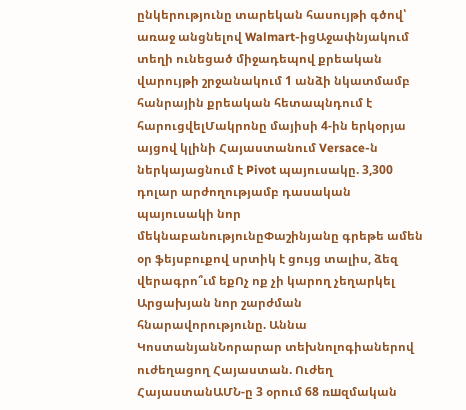ընկերությունը տարեկան հասույթի գծով՝ առաջ անցնելով Walmart-իցԱջափնյակում տեղի ունեցած միջադեպով քրեական վարույթի շրջանակում 1 անձի նկատմամբ հանրային քրեական հետապնդում է հարուցվելՄակրոնը մայիսի 4-ին երկօրյա այցով կլինի Հայաստանում Versace-ն ներկայացնում է Pivot պայուսակը. 3,300 դոլար արժողությամբ դասական պայուսակի նոր մեկնաբանությունըՓաշինյանը գրեթե ամեն օր ֆեյսբուքով սրտիկ է ցույց տալիս, ձեզ վերագրո՞ւմ եքՈչ ոք չի կարող չեղարկել Արցախյան նոր շարժման հնարավորությունը. Աննա ԿոստանյանՆորարար տեխնոլոգիաներով ուժեղացող Հայաստան. Ուժեղ ՀայաստանԱՄՆ-ը 3 օրում 68 ռшզմական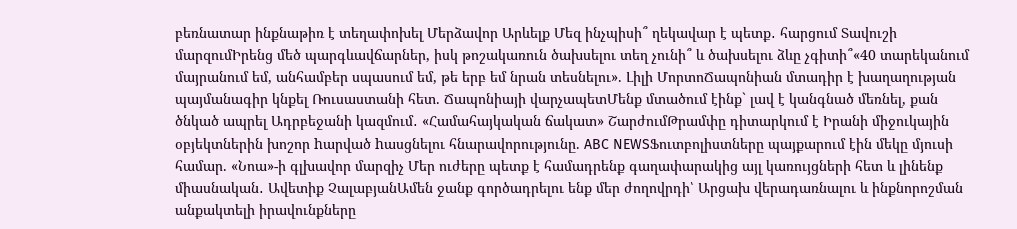բեռնատար ինքնաթիռ է տեղափոխել Մերձավոր Արևելք Մեզ ինչպիսի՞ ղեկավար է պետք․ հարցում Տավուշի մարզումԻրենց մեծ պարգևավճարներ, իսկ թոշակառուն ծախսելու տեղ չունի՞ և ծախսելու ձևը չգիտի՞«40 տարեկանում մայրանում եմ, անհամբեր սպասում եմ, թե երբ եմ նրան տեսնելու». Լիլի ՄորտոՃապոնիան մտադիր է խաղաղության պայմանագիր կնքել Ռուսաստանի հետ. Ճապոնիայի վարչապետՄենք մտածում էինք` լավ է կանգնած մեռնել, քան ծնկած ապրել Ադրբեջանի կազմում․ «Համահայկական ճակատ» ՇարժումԹրամփը դիտարկում է Իրանի միջուկային օբյեկտներին խոշոր hարված hասցնելու հնարավորությունը. ABC NEWSՖուտբոլիստները պայքարում էին մեկը մյուսի համար. «Նոա»-ի գլխավոր մարզիչ Մեր ուժերը պետք է համադրենք գաղափարակից այլ կառույցների հետ և լինենք միասնական․ Ավետիք ՉալաբյանԱմեն ջանք գործադրելու ենք մեր ժողովրդի՝ Արցախ վերադառնալու և ինքնորոշման անքակտելի իրավունքները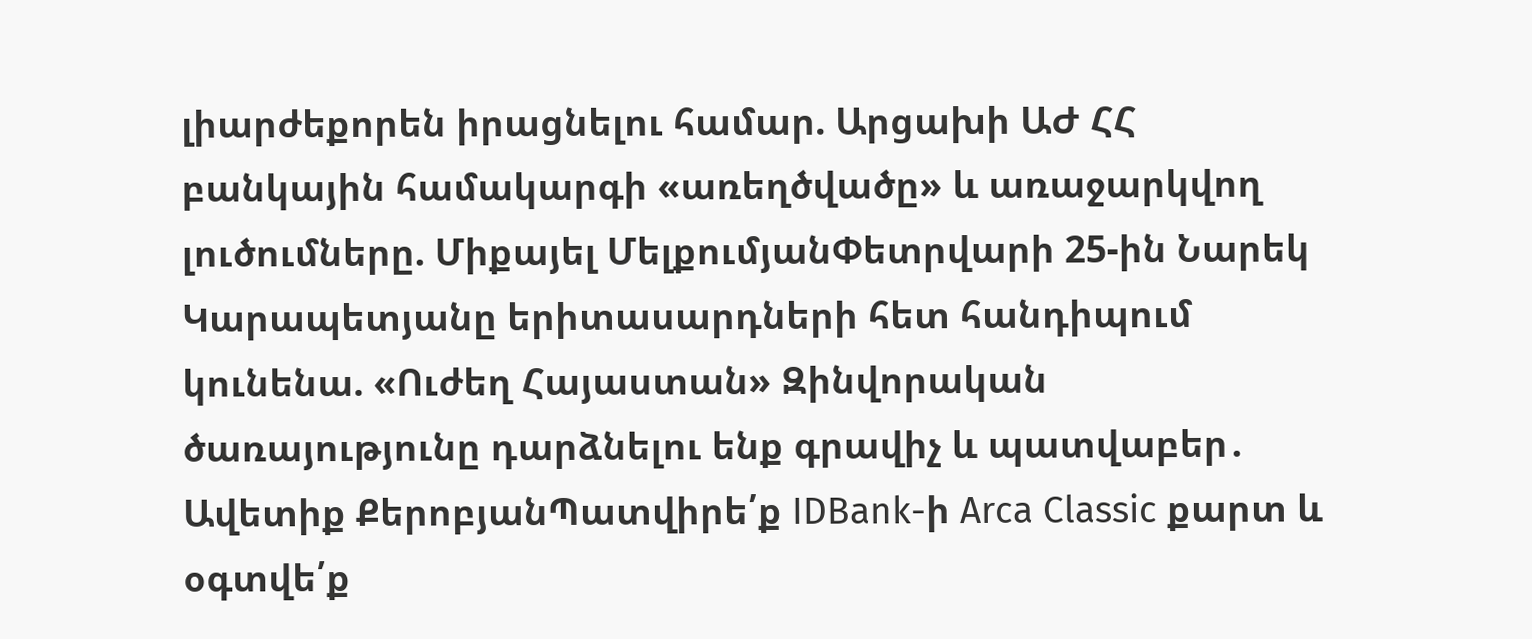լիարժեքորեն իրացնելու համար. Արցախի ԱԺ ՀՀ բանկային համակարգի «առեղծվածը» և առաջարկվող լուծումները. Միքայել ՄելքումյանՓետրվարի 25-ին Նարեկ Կարապետյանը երիտասարդների հետ հանդիպում կունենա. «Ուժեղ Հայաստան» Զինվորական ծառայությունը դարձնելու ենք գրավիչ և պատվաբեր․ Ավետիք ՔերոբյանՊատվիրե՛ք IDBank-ի Arca Classic քարտ և օգտվե՛ք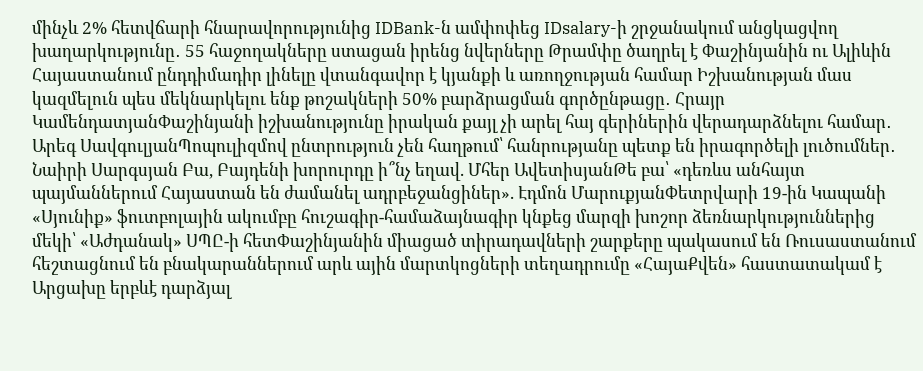մինչև 2% հետվճարի հնարավորությունից IDBank-ն ամփոփեց IDsalary-ի շրջանակում անցկացվող խաղարկությունը․ 55 հաջողակները ստացան իրենց նվերները Թրամփը ծաղրել է Փաշինյանին ու Ալիևին Հայաստանում ընդդիմադիր լինելը վտանգավոր է կյանքի և առողջության համար Իշխանության մաս կազմելուն պես մեկնարկելու ենք թոշակների 50% բարձրացման գործընթացը․ Հրայր ԿամենդատյանՓաշինյանի իշխանությունը իրական քայլ չի արել հայ գերիներին վերադարձնելու համար․ Արեգ ՍավգուլյանՊոպուլիզմով ընտրություն չեն հաղթում՝ հանրությանը պետք են իրագործելի լուծումներ․ Նաիրի Սարգսյան Բա, Բայդենի խորուրդը ի՞նչ եղավ. Մհեր ԱվետիսյանԹե բա՝ «դեռևս անհայտ պայմաններում Հայաստան են ժամանել ադրբեջանցիներ». Էդմոն ՄարուքյանՓետրվարի 19-ին Կապանի «Սյունիք» ֆուտբոլային ակումբը հուշագիր-համաձայնագիր կնքեց մարզի խոշոր ձեռնարկություններից մեկի՝ «Աժդանակ» ՍՊԸ-ի հետՓաշինյանին միացած տիրադավների շարքերը պակասում են Ռուսաստանում հեշտացնում են բնակարաններում արև ային մարտկոցների տեղադրումը «ՀայաՔվեն» հաստատակամ է Արցախը երբևէ դարձյալ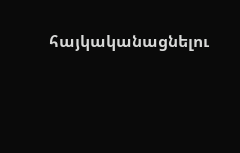հայկականացնելու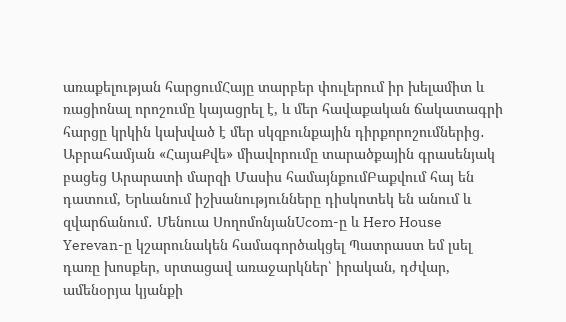առաքելության հարցումՀայը տարբեր փուլերում իր խելամիտ և ռացիոնալ որոշումը կայացրել է, և մեր հավաքական ճակատագրի հարցը կրկին կախված է մեր սկզբունքային դիրքորոշումներից․ Աբրահամյան «ՀայաՔվե» միավորումը տարածքային գրասենյակ բացեց Արարատի մարզի Մասիս համայնքումԲաքվում հայ են դատում, Երևանում իշխանությունները դիսկոտեկ են անում և զվարճանում․ Մենուա ՍողոմոնյանUcom-ը և Hero House Yerevan-ը կշարունակեն համագործակցել Պատրաստ եմ լսել դառը խոսքեր, սրտացավ առաջարկներ՝ իրական, դժվար, ամենօրյա կյանքի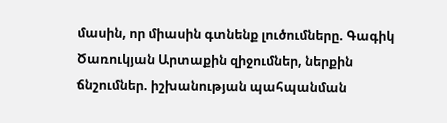մասին, որ միասին գտնենք լուծումները. Գագիկ Ծառուկյան Արտաքին զիջումներ, ներքին ճնշումներ. իշխանության պահպանման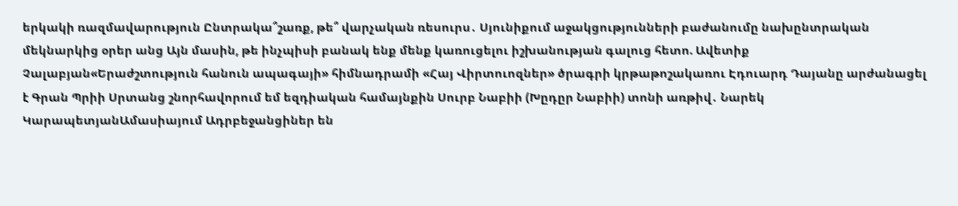երկակի ռազմավարություն Ընտրակա՞շառք, թե՞ վարչական ռեսուրս․ Սյունիքում աջակցությունների բաժանումը նախընտրական մեկնարկից օրեր անց Այն մասին, թե ինչպիսի բանակ ենք մենք կառուցելու իշխանության գալուց հետո. Ավետիք Չալաբյան«Երաժշտություն հանուն ապագայի» հիմնադրամի «Հայ Վիրտուոզներ» ծրագրի կրթաթոշակառու Էդուարդ Դայանը արժանացել է Գրան Պրիի Սրտանց շնորհավորում եմ եզդիական համայնքին Սուրբ Նաբիի (Խըդըր Նաբիի) տոնի առթիվ․ Նարեկ ԿարապետյանԱմասիայում Ադրբեջանցիներ են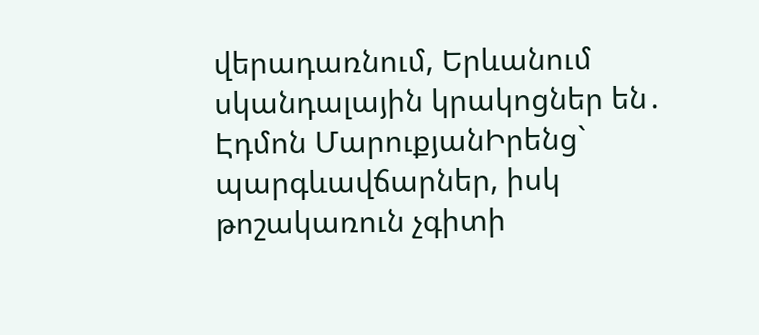վերադառնում, Երևանում սկանդալային կրակոցներ են․ Էդմոն ՄարուքյանԻրենց` պարգևավճարներ, իսկ թոշակառուն չգիտի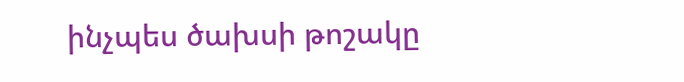ինչպես ծախսի թոշակը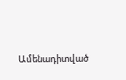Ամենադիտված